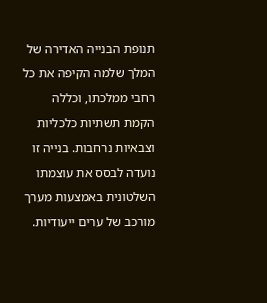תנופת הבנייה האדירה של המלך שלמה הקיפה את כל רחבי ממלכתו, וכללה הקמת תשתיות כלכליות וצבאיות נרחבות. בנייה זו נועדה לבסס את עוצמתו השלטונית באמצעות מערך מורכב של ערים ייעודיות.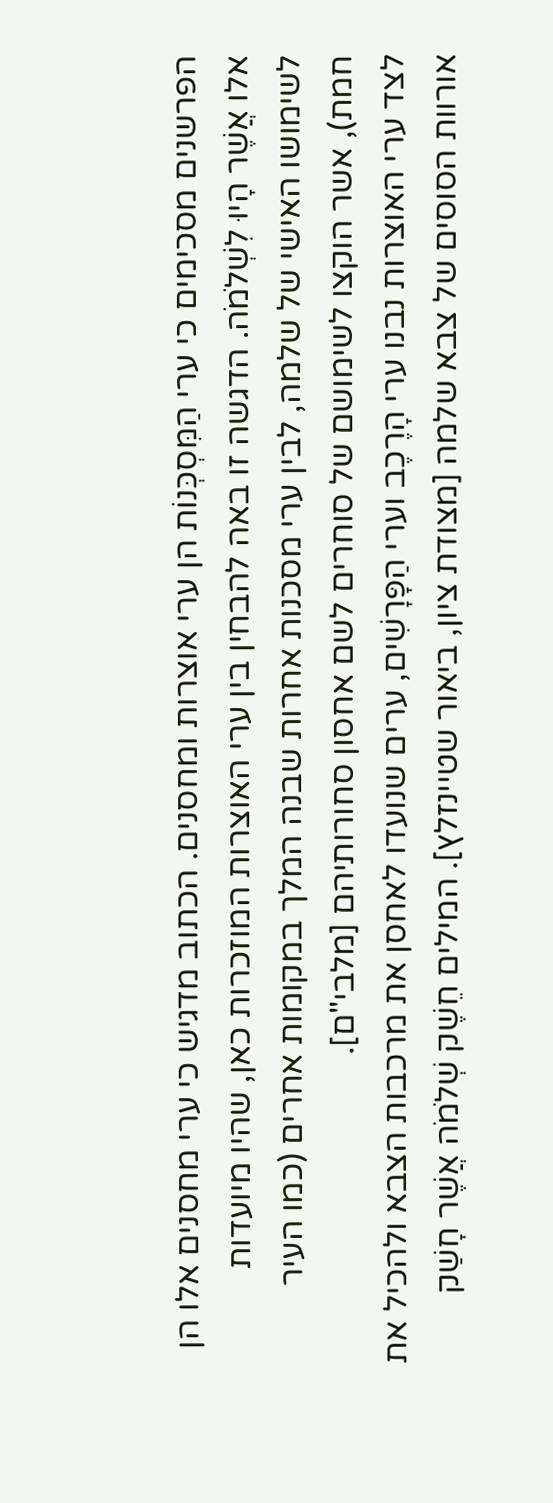הפרשנים מסכימים כי ערי הַמִּסְכְּנוֹת הן ערי אוצרות ומחסנים. הכתוב מדגיש כי ערי מחסנים אלו הן אלו אֲשֶׁר הָיוּ לִשְׁלֹמֹה. הדגשה זו באה להבחין בין ערי האוצרות המוזכרות כאן, שהיו מיועדות לשימושו האישי של שלמה, לבין ערי מסכנות אחרות שבנה המלך במקומות אחרים (כמו העיר חמת), אשר הוקצו לשימושם של סוחרים לשם אחסון סחורותיהם [מלבי"ם].
לצד ערי האוצרות נבנו ערי הָרֶכֶב וערי הַפָּרָשִׁים, ערים שנועדו לאחסן את מרכבות הצבא ולהכיל את אורוות הסוסים של צבא שלמה [מצודת ציון, ביאור שטיינזלץ]. המילים חֵשֶׁק שְׁלֹמֹה אֲשֶׁר חָשַׁק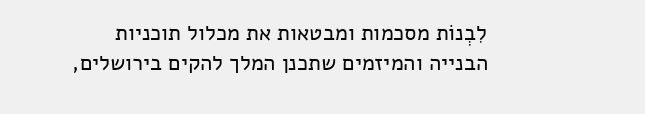לִבְנוֹת מסכמות ומבטאות את מכלול תוכניות הבנייה והמיזמים שתכנן המלך להקים בירושלים,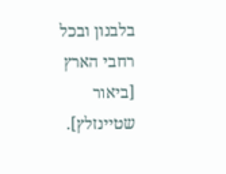בלבנון ובכל רחבי הארץ [ביאור שטיינזלץ].